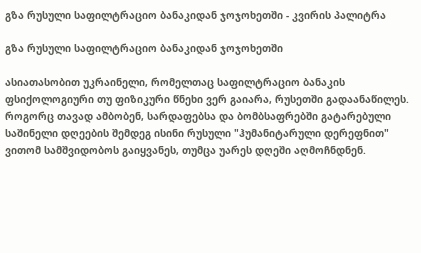გზა რუსული საფილტრაციო ბანაკიდან ჯოჯოხეთში - კვირის პალიტრა

გზა რუსული საფილტრაციო ბანაკიდან ჯოჯოხეთში

ასიათასობით უკრაინელი, რომელთაც საფილტრაციო ბანაკის ფსიქოლოგიური თუ ფიზიკური წნეხი ვერ გაიარა, რუსეთში გადაანაწილეს. როგორც თავად ამბობენ, სარდაფებსა და ბომბსაფრებში გატარებული საშინელი დღეების შემდეგ ისინი რუსული "ჰუმანიტარული დერეფნით" ვითომ სამშვიდობოს გაიყვანეს, თუმცა უარეს დღეში აღმოჩნდნენ.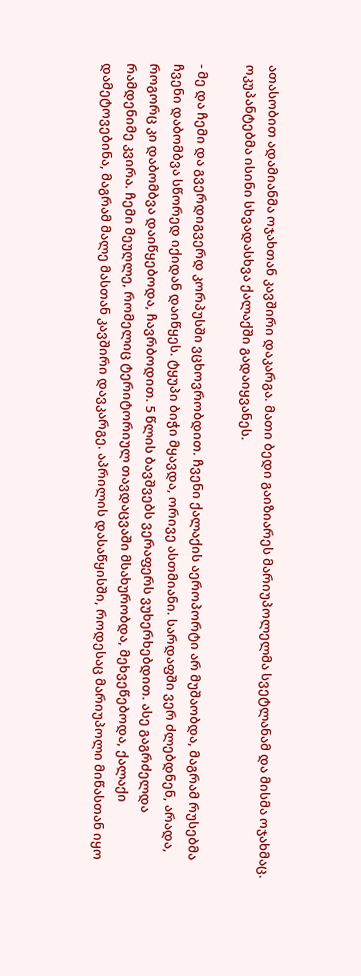ათასობით ადამიანმა ოჯახთან კავშირი დაკარგა. მათი ბედი გაიზიარეს მარიუპოლელმა სვეტლანამ და მისმა ოჯახმაც. ოკუპანტებმა ისინი სხვადასხვა ქალაქში გადაიყვანეს.

- მე და ჩემი და გვერდიგვერდ კორპუსში ვცხოვრობდით. ჩვენი ქალაქის აეროპორტი არ მუშაობდა, მაგრამ რუსებმა ჩვენი დაბომბვა სწორედ იქიდან დაიწყეს. ტყუპი ბიჭი მყავდა, ორივე ასთმიანი. სარდაფში ვერ ძლებდნენ, არადა, როგორც კი დაბომბვა დაიწყებოდა, ჩავრბოდით. 5 წლის ბავშვებს ვერაფერს ვუხერხებდით. ასე გაგრძელდა რამდენიმე კვირა. ჩემი მეუღლე, რომელიც ტერიტორიულ თავდაცვაში მსახურობდა, მეხვეწებოდა, ქალაქი დამეტოვებინა, მაგრამ მალე მასთან კავშირი დავკარგე. აპრილის დასაწყისში, როდესაც მარიუპოლი მიწასთან იყო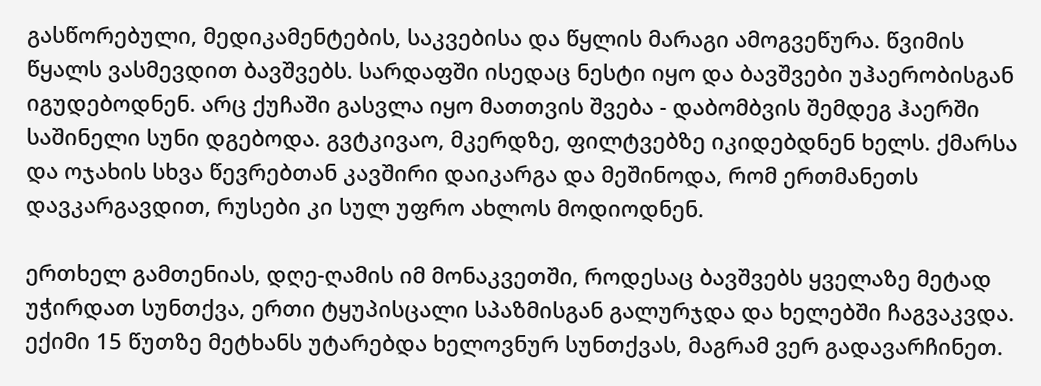გასწორებული, მედიკამენტების, საკვებისა და წყლის მარაგი ამოგვეწურა. წვიმის წყალს ვასმევდით ბავშვებს. სარდაფში ისედაც ნესტი იყო და ბავშვები უჰაერობისგან იგუდებოდნენ. არც ქუჩაში გასვლა იყო მათთვის შვება - დაბომბვის შემდეგ ჰაერში საშინელი სუნი დგებოდა. გვტკივაო, მკერდზე, ფილტვებზე იკიდებდნენ ხელს. ქმარსა და ოჯახის სხვა წევრებთან კავშირი დაიკარგა და მეშინოდა, რომ ერთმანეთს დავკარგავდით, რუსები კი სულ უფრო ახლოს მოდიოდნენ.

ერთხელ გამთენიას, დღე-ღამის იმ მონაკვეთში, როდესაც ბავშვებს ყველაზე მეტად უჭირდათ სუნთქვა, ერთი ტყუპისცალი სპაზმისგან გალურჯდა და ხელებში ჩაგვაკვდა. ექიმი 15 წუთზე მეტხანს უტარებდა ხელოვნურ სუნთქვას, მაგრამ ვერ გადავარჩინეთ.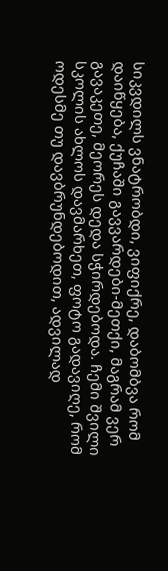სიკვდილს ვნატრობდი, ვიფიქრე, დაბომბვა რომ დაიწყება, ქუჩაში გავვარდები-მეთქი, მაგრამ ვერ გავაკეთე, მეორეს დედა სჭირდებოდა. ჩემი შვილი სკოლის ახლოს დავმარხეთ, ფოტო გადავიღე, რომ ოდესმე თუ დავბრუნდებოდით, ადვილად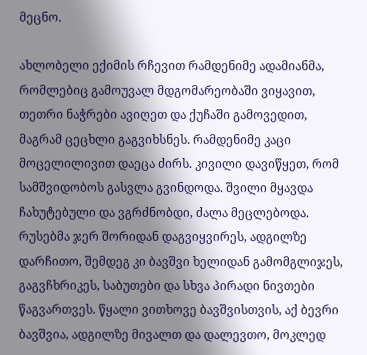მეცნო.

ახლობელი ექიმის რჩევით რამდენიმე ადამიანმა, რომლებიც გამოუვალ მდგომარეობაში ვიყავით, თეთრი ნაჭრები ავიღეთ და ქუჩაში გამოვედით, მაგრამ ცეცხლი გაგვიხსნეს. რამდენიმე კაცი მოცელილივით დაეცა ძირს. კივილი დავიწყეთ, რომ სამშვიდობოს გასვლა გვინდოდა. შვილი მყავდა ჩახუტებული და ვგრძნობდი, ძალა მეცლებოდა. რუსებმა ჯერ შორიდან დაგვიყვირეს, ადგილზე დარჩითო, შემდეგ კი ბავშვი ხელიდან გამომგლიჯეს, გაგვჩხრიკეს, საბუთები და სხვა პირადი ნივთები წაგვართვეს. წყალი ვითხოვე ბავშვისთვის, აქ ბევრი ბავშვია, ადგილზე მივალთ და დალევთო, მოკლედ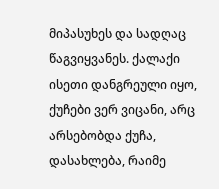მიპასუხეს და სადღაც წაგვიყვანეს. ქალაქი ისეთი დანგრეული იყო, ქუჩები ვერ ვიცანი, არც არსებობდა ქუჩა, დასახლება, რაიმე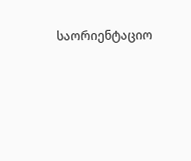საორიენტაციო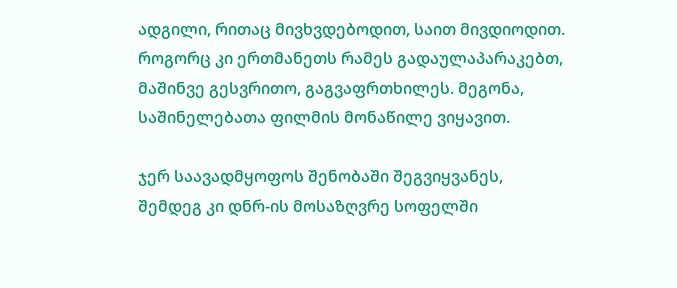ადგილი, რითაც მივხვდებოდით, საით მივდიოდით. როგორც კი ერთმანეთს რამეს გადაულაპარაკებთ, მაშინვე გესვრითო, გაგვაფრთხილეს. მეგონა, საშინელებათა ფილმის მონაწილე ვიყავით.

ჯერ საავადმყოფოს შენობაში შეგვიყვანეს, შემდეგ კი დნრ-ის მოსაზღვრე სოფელში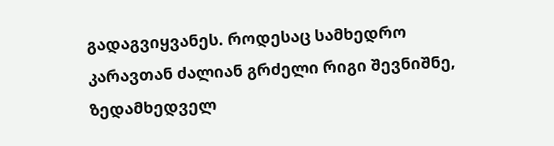გადაგვიყვანეს. როდესაც სამხედრო კარავთან ძალიან გრძელი რიგი შევნიშნე, ზედამხედველ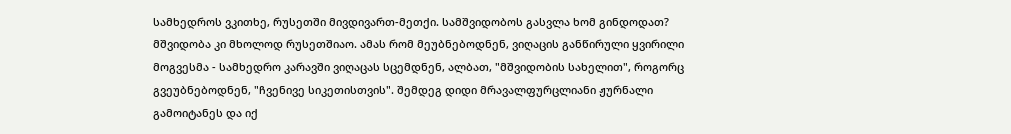სამხედროს ვკითხე, რუსეთში მივდივართ-მეთქი. სამშვიდობოს გასვლა ხომ გინდოდათ? მშვიდობა კი მხოლოდ რუსეთშიაო. ამას რომ მეუბნებოდნენ, ვიღაცის განწირული ყვირილი მოგვესმა - სამხედრო კარავში ვიღაცას სცემდნენ, ალბათ, "მშვიდობის სახელით", როგორც გვეუბნებოდნენ, "ჩვენივე სიკეთისთვის". შემდეგ დიდი მრავალფურცლიანი ჟურნალი გამოიტანეს და იქ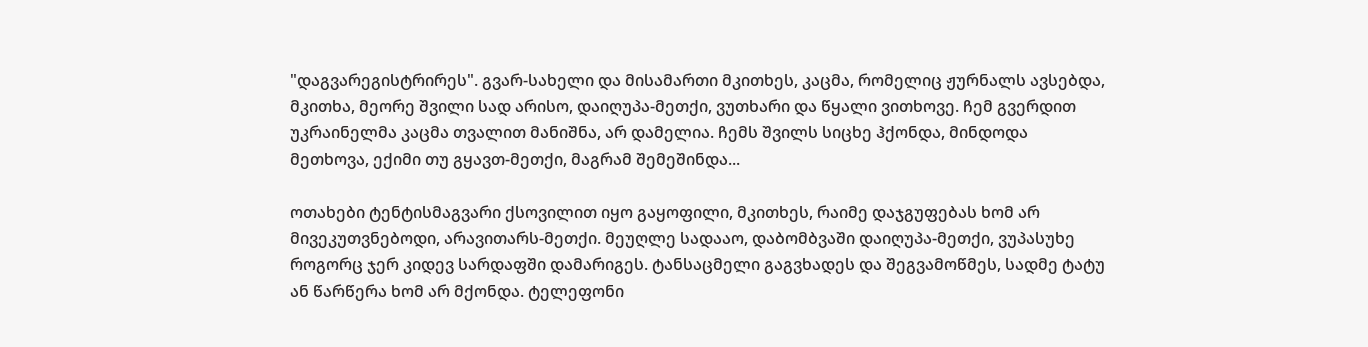"დაგვარეგისტრირეს". გვარ-სახელი და მისამართი მკითხეს, კაცმა, რომელიც ჟურნალს ავსებდა, მკითხა, მეორე შვილი სად არისო, დაიღუპა-მეთქი, ვუთხარი და წყალი ვითხოვე. ჩემ გვერდით უკრაინელმა კაცმა თვალით მანიშნა, არ დამელია. ჩემს შვილს სიცხე ჰქონდა, მინდოდა მეთხოვა, ექიმი თუ გყავთ-მეთქი, მაგრამ შემეშინდა...

ოთახები ტენტისმაგვარი ქსოვილით იყო გაყოფილი, მკითხეს, რაიმე დაჯგუფებას ხომ არ მივეკუთვნებოდი, არავითარს-მეთქი. მეუღლე სადააო, დაბომბვაში დაიღუპა-მეთქი, ვუპასუხე როგორც ჯერ კიდევ სარდაფში დამარიგეს. ტანსაცმელი გაგვხადეს და შეგვამოწმეს, სადმე ტატუ ან წარწერა ხომ არ მქონდა. ტელეფონი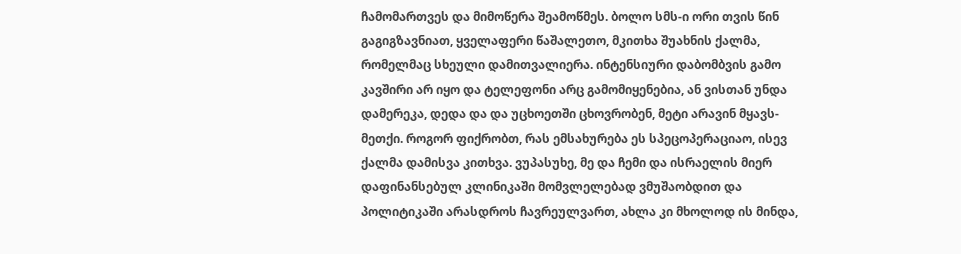ჩამომართვეს და მიმოწერა შეამოწმეს. ბოლო სმს-ი ორი თვის წინ გაგიგზავნიათ, ყველაფერი წაშალეთო, მკითხა შუახნის ქალმა, რომელმაც სხეული დამითვალიერა. ინტენსიური დაბომბვის გამო კავშირი არ იყო და ტელეფონი არც გამომიყენებია, ან ვისთან უნდა დამერეკა, დედა და და უცხოეთში ცხოვრობენ, მეტი არავინ მყავს-მეთქი. როგორ ფიქრობთ, რას ემსახურება ეს სპეცოპერაციაო, ისევ ქალმა დამისვა კითხვა. ვუპასუხე, მე და ჩემი და ისრაელის მიერ დაფინანსებულ კლინიკაში მომვლელებად ვმუშაობდით და პოლიტიკაში არასდროს ჩავრეულვართ, ახლა კი მხოლოდ ის მინდა,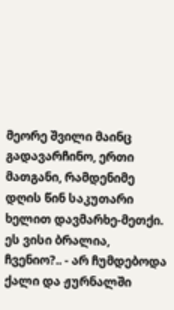მეორე შვილი მაინც გადავარჩინო, ერთი მათგანი, რამდენიმე დღის წინ საკუთარი ხელით დავმარხე-მეთქი. ეს ვისი ბრალია, ჩვენიო?.. - არ ჩუმდებოდა ქალი და ჟურნალში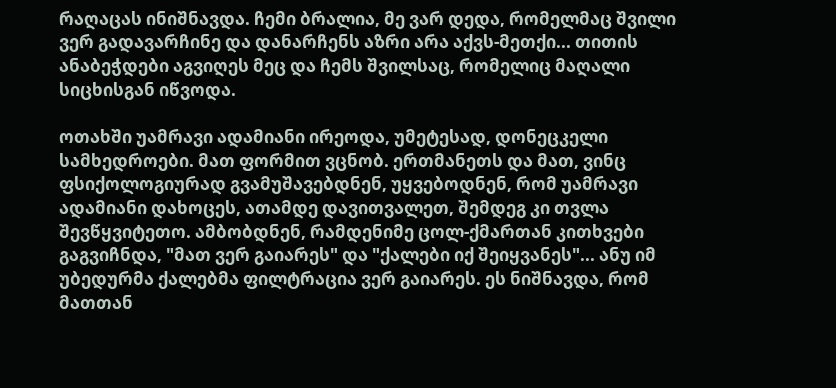რაღაცას ინიშნავდა. ჩემი ბრალია, მე ვარ დედა, რომელმაც შვილი ვერ გადავარჩინე და დანარჩენს აზრი არა აქვს-მეთქი... თითის ანაბეჭდები აგვიღეს მეც და ჩემს შვილსაც, რომელიც მაღალი სიცხისგან იწვოდა.

ოთახში უამრავი ადამიანი ირეოდა, უმეტესად, დონეცკელი სამხედროები. მათ ფორმით ვცნობ. ერთმანეთს და მათ, ვინც ფსიქოლოგიურად გვამუშავებდნენ, უყვებოდნენ, რომ უამრავი ადამიანი დახოცეს, ათამდე დავითვალეთ, შემდეგ კი თვლა შევწყვიტეთო. ამბობდნენ, რამდენიმე ცოლ-ქმართან კითხვები გაგვიჩნდა, "მათ ვერ გაიარეს" და "ქალები იქ შეიყვანეს"... ანუ იმ უბედურმა ქალებმა ფილტრაცია ვერ გაიარეს. ეს ნიშნავდა, რომ მათთან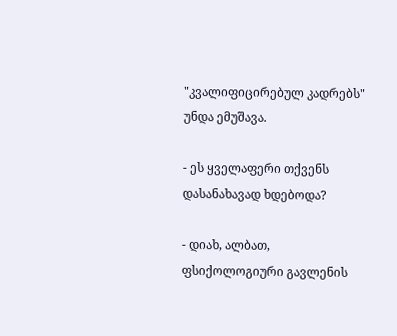"კვალიფიცირებულ კადრებს" უნდა ემუშავა.

- ეს ყველაფერი თქვენს დასანახავად ხდებოდა?

- დიახ, ალბათ, ფსიქოლოგიური გავლენის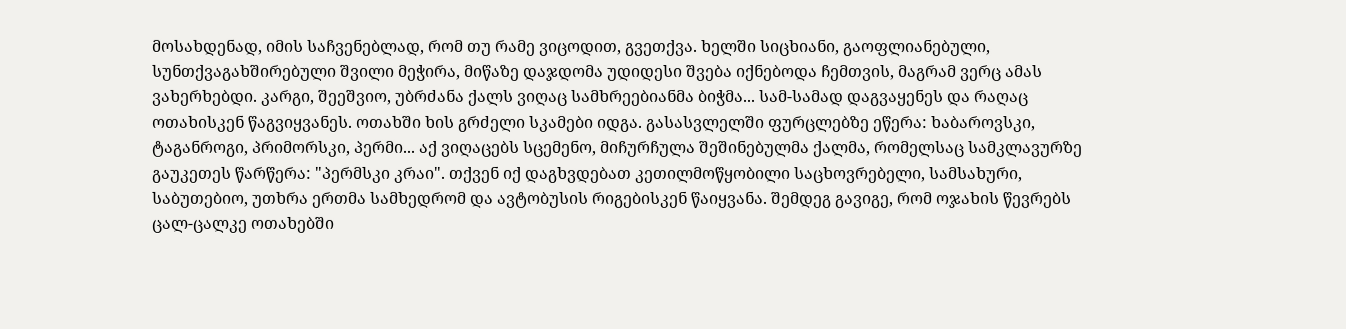მოსახდენად, იმის საჩვენებლად, რომ თუ რამე ვიცოდით, გვეთქვა. ხელში სიცხიანი, გაოფლიანებული, სუნთქვაგახშირებული შვილი მეჭირა, მიწაზე დაჯდომა უდიდესი შვება იქნებოდა ჩემთვის, მაგრამ ვერც ამას ვახერხებდი. კარგი, შეეშვიო, უბრძანა ქალს ვიღაც სამხრეებიანმა ბიჭმა... სამ-სამად დაგვაყენეს და რაღაც ოთახისკენ წაგვიყვანეს. ოთახში ხის გრძელი სკამები იდგა. გასასვლელში ფურცლებზე ეწერა: ხაბაროვსკი, ტაგანროგი, პრიმორსკი, პერმი... აქ ვიღაცებს სცემენო, მიჩურჩულა შეშინებულმა ქალმა, რომელსაც სამკლავურზე გაუკეთეს წარწერა: "პერმსკი კრაი". თქვენ იქ დაგხვდებათ კეთილმოწყობილი საცხოვრებელი, სამსახური, საბუთებიო, უთხრა ერთმა სამხედრომ და ავტობუსის რიგებისკენ წაიყვანა. შემდეგ გავიგე, რომ ოჯახის წევრებს ცალ-ცალკე ოთახებში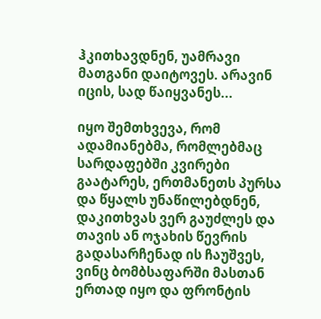ჰკითხავდნენ, უამრავი მათგანი დაიტოვეს. არავინ იცის, სად წაიყვანეს...

იყო შემთხვევა, რომ ადამიანებმა, რომლებმაც სარდაფებში კვირები გაატარეს, ერთმანეთს პურსა და წყალს უნაწილებდნენ, დაკითხვას ვერ გაუძლეს და თავის ან ოჯახის წევრის გადასარჩენად ის ჩაუშვეს, ვინც ბომბსაფარში მასთან ერთად იყო და ფრონტის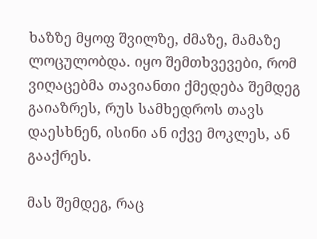ხაზზე მყოფ შვილზე, ძმაზე, მამაზე ლოცულობდა. იყო შემთხვევები, რომ ვიღაცებმა თავიანთი ქმედება შემდეგ გაიაზრეს, რუს სამხედროს თავს დაესხნენ, ისინი ან იქვე მოკლეს, ან გააქრეს.

მას შემდეგ, რაც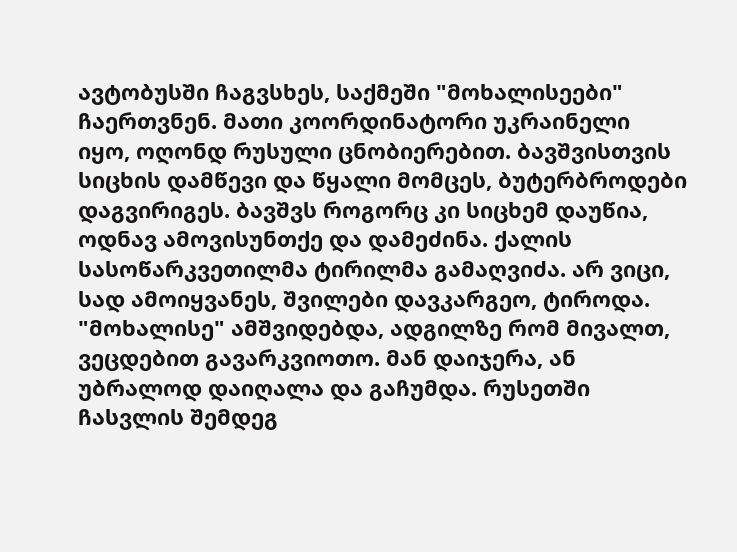ავტობუსში ჩაგვსხეს, საქმეში "მოხალისეები" ჩაერთვნენ. მათი კოორდინატორი უკრაინელი იყო, ოღონდ რუსული ცნობიერებით. ბავშვისთვის სიცხის დამწევი და წყალი მომცეს, ბუტერბროდები დაგვირიგეს. ბავშვს როგორც კი სიცხემ დაუწია, ოდნავ ამოვისუნთქე და დამეძინა. ქალის სასოწარკვეთილმა ტირილმა გამაღვიძა. არ ვიცი, სად ამოიყვანეს, შვილები დავკარგეო, ტიროდა. "მოხალისე" ამშვიდებდა, ადგილზე რომ მივალთ, ვეცდებით გავარკვიოთო. მან დაიჯერა, ან უბრალოდ დაიღალა და გაჩუმდა. რუსეთში ჩასვლის შემდეგ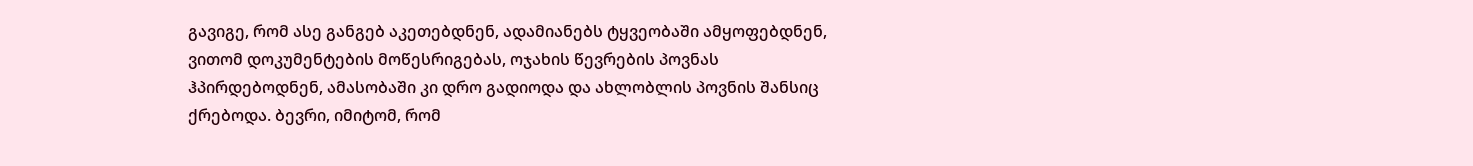გავიგე, რომ ასე განგებ აკეთებდნენ, ადამიანებს ტყვეობაში ამყოფებდნენ, ვითომ დოკუმენტების მოწესრიგებას, ოჯახის წევრების პოვნას ჰპირდებოდნენ, ამასობაში კი დრო გადიოდა და ახლობლის პოვნის შანსიც ქრებოდა. ბევრი, იმიტომ, რომ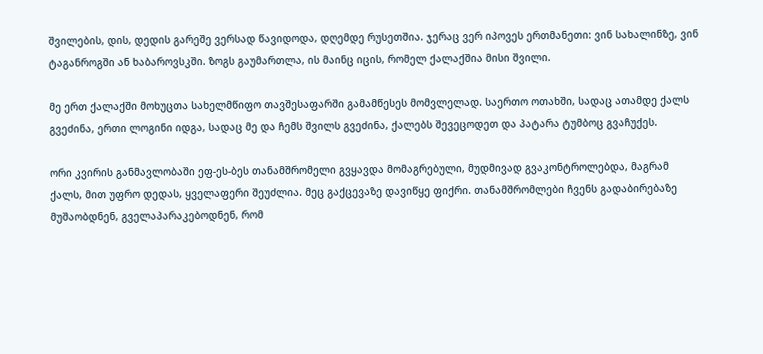შვილების, დის, დედის გარეშე ვერსად წავიდოდა, დღემდე რუსეთშია. ჯერაც ვერ იპოვეს ერთმანეთი: ვინ სახალინზე, ვინ ტაგანროგში ან ხაბაროვსკში. ზოგს გაუმართლა, ის მაინც იცის, რომელ ქალაქშია მისი შვილი.

მე ერთ ქალაქში მოხუცთა სახელმწიფო თავშესაფარში გამამწესეს მომვლელად. საერთო ოთახში, სადაც ათამდე ქალს გვეძინა, ერთი ლოგინი იდგა, სადაც მე და ჩემს შვილს გვეძინა, ქალებს შევეცოდეთ და პატარა ტუმბოც გვაჩუქეს.

ორი კვირის განმავლობაში ეფ-ეს-ბეს თანამშრომელი გვყავდა მომაგრებული, მუდმივად გვაკონტროლებდა, მაგრამ ქალს, მით უფრო დედას, ყველაფერი შეუძლია. მეც გაქცევაზე დავიწყე ფიქრი. თანამშრომლები ჩვენს გადაბირებაზე მუშაობდნენ, გველაპარაკებოდნენ, რომ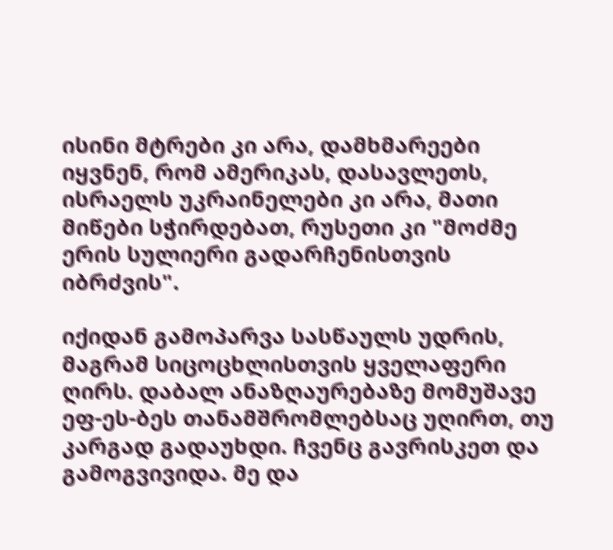ისინი მტრები კი არა, დამხმარეები იყვნენ, რომ ამერიკას, დასავლეთს, ისრაელს უკრაინელები კი არა, მათი მიწები სჭირდებათ, რუსეთი კი "მოძმე ერის სულიერი გადარჩენისთვის იბრძვის".

იქიდან გამოპარვა სასწაულს უდრის, მაგრამ სიცოცხლისთვის ყველაფერი ღირს. დაბალ ანაზღაურებაზე მომუშავე ეფ-ეს-ბეს თანამშრომლებსაც უღირთ, თუ კარგად გადაუხდი. ჩვენც გავრისკეთ და გამოგვივიდა. მე და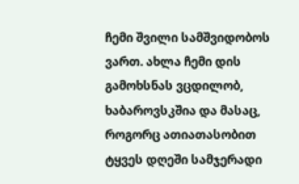ჩემი შვილი სამშვიდობოს ვართ. ახლა ჩემი დის გამოხსნას ვცდილობ, ხაბაროვსკშია და მასაც, როგორც ათიათასობით ტყვეს დღეში სამჯერადი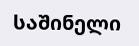საშინელი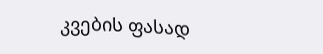კვების ფასად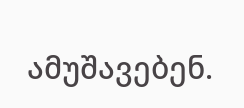ამუშავებენ.